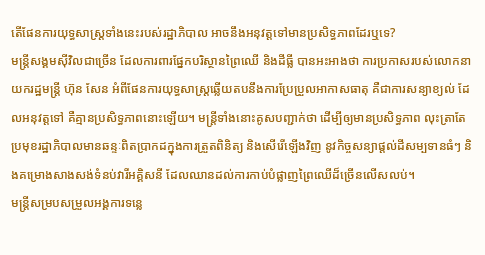តើផែនការយុទ្ធសាស្ត្រទាំងនេះរបស់រដ្ឋាភិបាល អាចនឹងអនុវត្តទៅមានប្រសិទ្ធភាពដែរឬទេ?
មន្ត្រីសង្គមស៊ីវិលជាច្រើន ដែលការពារផ្នែកបរិស្ថានព្រៃឈើ និងដីធ្លី បានអះអាងថា ការប្រកាសរបស់លោកនាយករដ្ឋមន្ត្រី ហ៊ុន សែន អំពីផែនការយុទ្ធសាស្ត្រឆ្លើយតបនឹងការប្រែប្រួលអាកាសធាតុ គឺជាការសន្យាខ្យល់ ដែលអនុវត្តទៅ គឺគ្មានប្រសិទ្ធភាពនោះឡើយ។ មន្ត្រីទាំងនោះគូសបញ្ជាក់ថា ដើម្បីឲ្យមានប្រសិទ្ធភាព លុះត្រាតែប្រមុខរដ្ឋាភិបាលមានឆន្ទៈពិតប្រាកដក្នុងការត្រួតពិនិត្យ និងសើរើឡើងវិញ នូវកិច្ចសន្យាផ្តល់ដីសម្បទានធំៗ និងគម្រោងសាងសង់ទំនប់វារីអគ្គិសនី ដែលឈានដល់ការកាប់បំផ្លាញព្រៃឈើដ៏ច្រើនលើសលប់។
មន្ត្រីសម្របសម្រួលអង្គការទន្លេ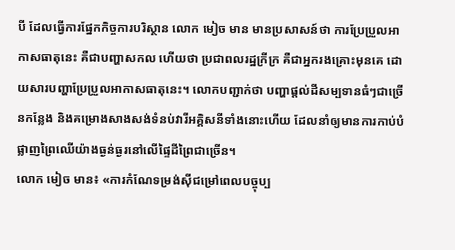បី ដែលធ្វើការផ្នែកកិច្ចការបរិស្ថាន លោក មៀច មាន មានប្រសាសន៍ថា ការប្រែប្រួលអាកាសធាតុនេះ គឺជាបញ្ហាសកល ហើយថា ប្រជាពលរដ្ឋក្រីក្រ គឺជាអ្នករងគ្រោះមុនគេ ដោយសារបញ្ហាប្រែប្រួលអាកាសធាតុនេះ។ លោកបញ្ជាក់ថា បញ្ហាផ្តល់ដីសម្បទានធំៗជាច្រើនកន្លែង និងគម្រោងសាងសង់ទំនប់វារីអគ្គិសនីទាំងនោះហើយ ដែលនាំឲ្យមានការកាប់បំផ្លាញព្រៃឈើយ៉ាងធ្ងន់ធ្ងរនៅលើផ្ទៃដីព្រៃជាច្រើន។
លោក មៀច មាន៖ «ការកំណែទម្រង់ស៊ីជម្រៅពេលបច្ចុប្ប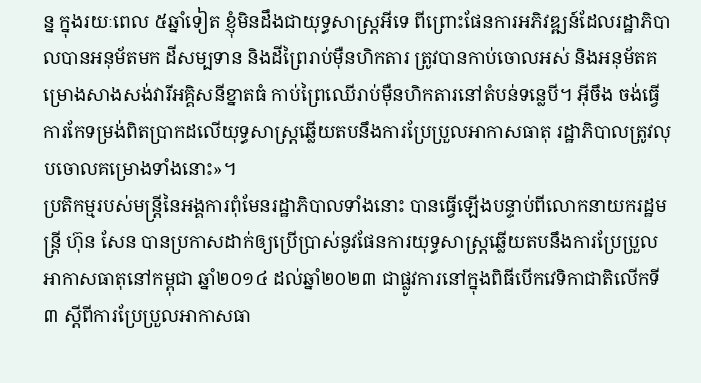ន្ន ក្នុងរយៈពេល ៥ឆ្នាំទៀត ខ្ញុំមិនដឹងជាយុទ្ធសាស្ត្រអីទេ ពីព្រោះផែនការអភិវឌ្ឍន៍ដែលរដ្ឋាភិបាលបានអនុម័តមក ដីសម្បទាន និងដីព្រៃរាប់ម៉ឺនហិកតារ ត្រូវបានកាប់ចោលអស់ និងអនុម័តគម្រោងសាងសង់វារីអគ្គិសនីខ្នាតធំ កាប់ព្រៃឈើរាប់ម៉ឺនហិកតារនៅតំបន់ទន្លេបី។ អ៊ីចឹង ចង់ធ្វើការកែទម្រង់ពិតប្រាកដលើយុទ្ធសាស្ត្រឆ្លើយតបនឹងការប្រែប្រួលអាកាសធាតុ រដ្ឋាភិបាលត្រូវលុបចោលគម្រោងទាំងនោះ»។
ប្រតិកម្មរបស់មន្ត្រីនៃអង្គការពុំមែនរដ្ឋាភិបាលទាំងនោះ បានធ្វើឡើងបន្ទាប់ពីលោកនាយករដ្ឋមន្ត្រី ហ៊ុន សែន បានប្រកាសដាក់ឲ្យប្រើប្រាស់នូវផែនការយុទ្ធសាស្ត្រឆ្លើយតបនឹងការប្រែប្រួលអាកាសធាតុនៅកម្ពុជា ឆ្នាំ២០១៤ ដល់ឆ្នាំ២០២៣ ជាផ្លូវការនៅក្នុងពិធីបើកវេទិកាជាតិលើកទី៣ ស្ដីពីការប្រែប្រួលអាកាសធា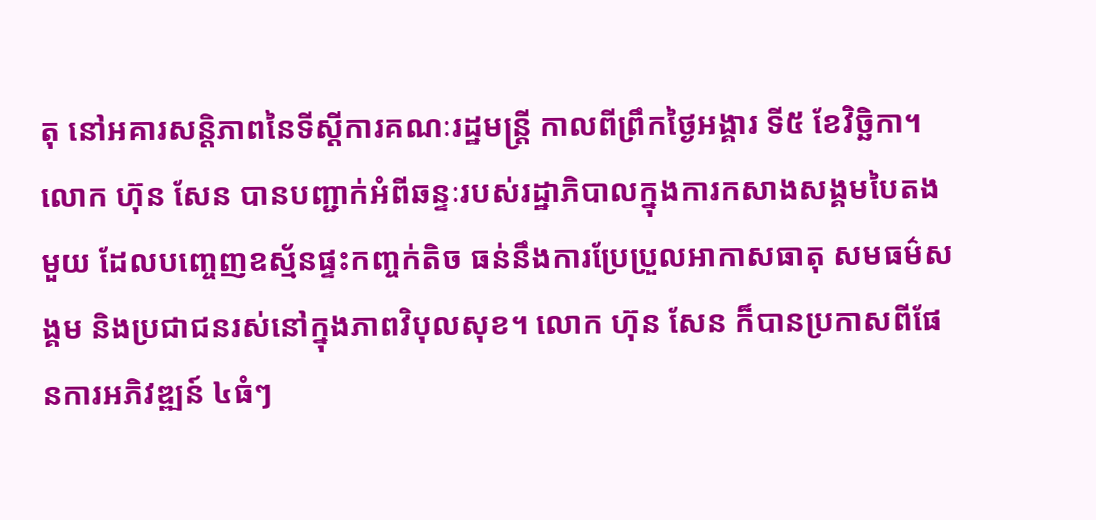តុ នៅអគារសន្តិភាពនៃទីស្ដីការគណៈរដ្ឋមន្ត្រី កាលពីព្រឹកថ្ងៃអង្គារ ទី៥ ខែវិច្ឆិកា។
លោក ហ៊ុន សែន បានបញ្ជាក់អំពីឆន្ទៈរបស់រដ្ឋាភិបាលក្នុងការកសាងសង្គមបៃតងមួយ ដែលបញ្ចេញឧស្ម័នផ្ទះកញ្ចក់តិច ធន់នឹងការប្រែប្រួលអាកាសធាតុ សមធម៌សង្គម និងប្រជាជនរស់នៅក្នុងភាពវិបុលសុខ។ លោក ហ៊ុន សែន ក៏បានប្រកាសពីផែនការអភិវឌ្ឍន៍ ៤ធំៗ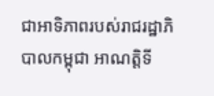ជាអាទិភាពរបស់រាជរដ្ឋាភិបាលកម្ពុជា អាណត្តិទី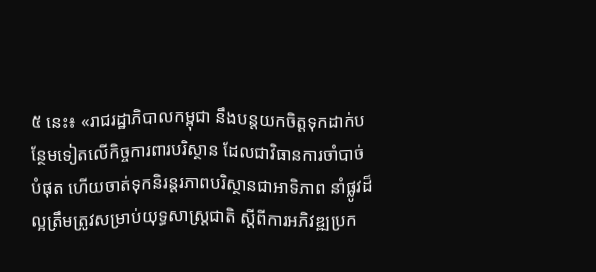៥ នេះ៖ «រាជរដ្ឋាភិបាលកម្ពុជា នឹងបន្តយកចិត្តទុកដាក់បន្ថែមទៀតលើកិច្ចការពារបរិស្ថាន ដែលជាវិធានការចាំបាច់បំផុត ហើយចាត់ទុកនិរន្តរភាពបរិស្ថានជាអាទិភាព នាំផ្លូវដ៏ល្អត្រឹមត្រូវសម្រាប់យុទ្ធសាស្ត្រជាតិ ស្ដីពីការអភិវឌ្ឍប្រក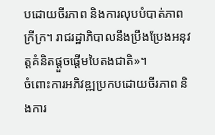បដោយចីរភាព និងការលុបបំបាត់ភាពក្រីក្រ។ រាជរដ្ឋាភិបាលនឹងប្រឹងប្រែងអនុវត្តគំនិតផ្ដួចផ្ដើមបៃតងជាតិ»។
ចំពោះការអភិវឌ្ឍប្រកបដោយចីរភាព និងការ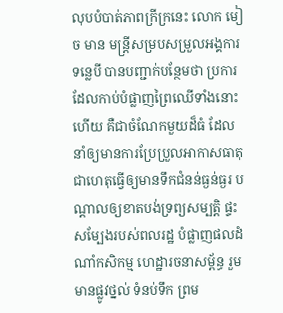លុបបំបាត់ភាពក្រីក្រនេះ លោក មៀច មាន មន្ត្រីសម្របសម្រួលអង្គការទន្លេបី បានបញ្ជាក់បន្ថែមថា ប្រការដែលកាប់បំផ្លាញព្រៃឈើទាំងនោះហើយ គឺជាចំណែកមួយដ៏ធំ ដែលនាំឲ្យមានការប្រែប្រួលអាកាសធាតុ ជាហេតុធ្វើឲ្យមានទឹកជំនន់ធ្ងន់ធ្ងរ បណ្ដាលឲ្យខាតបង់ទ្រព្យសម្បត្តិ ផ្ទះសម្បែងរបស់ពលរដ្ឋ បំផ្លាញផលដំណាំកសិកម្ម ហេដ្ឋារចនាសម្ព័ន្ធ រួមមានផ្លូវថ្នល់ ទំនប់ទឹក ព្រម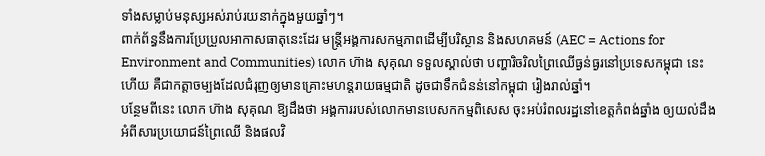ទាំងសម្លាប់មនុស្សអស់រាប់រយនាក់ក្នុងមួយឆ្នាំៗ។
ពាក់ព័ន្ធនឹងការប្រែប្រួលអាកាសធាតុនេះដែរ មន្ត្រីអង្គការសកម្មភាពដើម្បីបរិស្ថាន និងសហគមន៍ (AEC = Actions for Environment and Communities) លោក ហ៊ាង សុគុណ ទទួលស្គាល់ថា បញ្ហារិចរិលព្រៃឈើធ្ងន់ធ្ងរនៅប្រទេសកម្ពុជា នេះហើយ គឺជាកត្តាចម្បងដែលជំរុញឲ្យមានគ្រោះមហន្តរាយធម្មជាតិ ដូចជាទឹកជំនន់នៅកម្ពុជា រៀងរាល់ឆ្នាំ។
បន្ថែមពីនេះ លោក ហ៊ាង សុគុណ ឱ្យដឹងថា អង្គការរបស់លោកមានបេសកកម្មពិសេស ចុះអប់រំពលរដ្ឋនៅខេត្តកំពង់ឆ្នាំង ឲ្យយល់ដឹងអំពីសារប្រយោជន៍ព្រៃឈើ និងផលវិ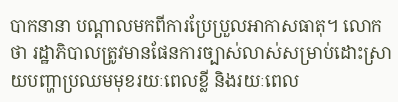បាកនានា បណ្ដាលមកពីការប្រែប្រួលអាកាសធាតុ។ លោកថា រដ្ឋាភិបាលត្រូវមានផែនការច្បាស់លាស់សម្រាប់ដោះស្រាយបញ្ហាប្រឈមមុខរយៈពេលខ្លី និងរយៈពេល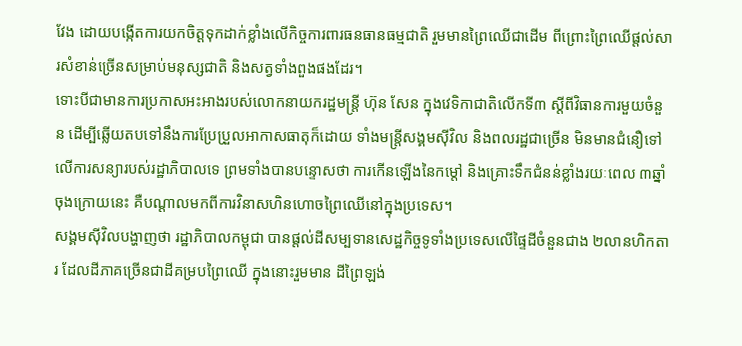វែង ដោយបង្កើតការយកចិត្តទុកដាក់ខ្លាំងលើកិច្ចការពារធនធានធម្មជាតិ រួមមានព្រៃឈើជាដើម ពីព្រោះព្រៃឈើផ្តល់សារសំខាន់ច្រើនសម្រាប់មនុស្សជាតិ និងសត្វទាំងពួងផងដែរ។
ទោះបីជាមានការប្រកាសអះអាងរបស់លោកនាយករដ្ឋមន្ត្រី ហ៊ុន សែន ក្នុងវេទិកាជាតិលើកទី៣ ស្ដីពីវិធានការមួយចំនួន ដើម្បីឆ្លើយតបទៅនឹងការប្រែប្រួលអាកាសធាតុក៏ដោយ ទាំងមន្ត្រីសង្គមស៊ីវិល និងពលរដ្ឋជាច្រើន មិនមានជំនឿទៅលើការសន្យារបស់រដ្ឋាភិបាលទេ ព្រមទាំងបានបន្ទោសថា ការកើនឡើងនៃកម្តៅ និងគ្រោះទឹកជំនន់ខ្លាំងរយៈពេល ៣ឆ្នាំចុងក្រោយនេះ គឺបណ្ដាលមកពីការវិនាសហិនហោចព្រៃឈើនៅក្នុងប្រទេស។
សង្គមស៊ីវិលបង្ហាញថា រដ្ឋាភិបាលកម្ពុជា បានផ្តល់ដីសម្បទានសេដ្ឋកិច្ចទូទាំងប្រទេសលើផ្ទៃដីចំនួនជាង ២លានហិកតារ ដែលដីភាគច្រើនជាដីគម្របព្រៃឈើ ក្នុងនោះរួមមាន ដីព្រៃឡង់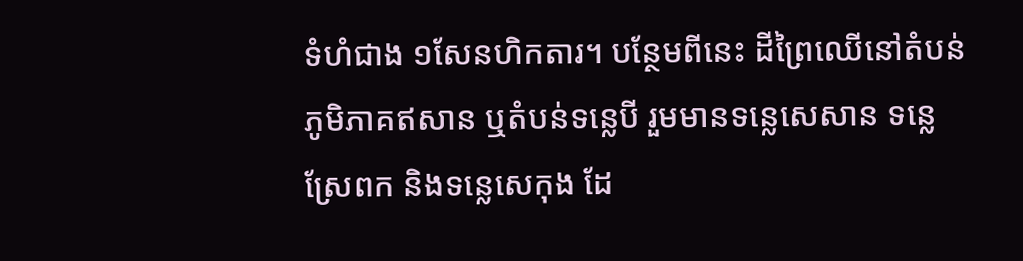ទំហំជាង ១សែនហិកតារ។ បន្ថែមពីនេះ ដីព្រៃឈើនៅតំបន់ភូមិភាគឥសាន ឬតំបន់ទន្លេបី រួមមានទន្លេសេសាន ទន្លេស្រែពក និងទន្លេសេកុង ដែ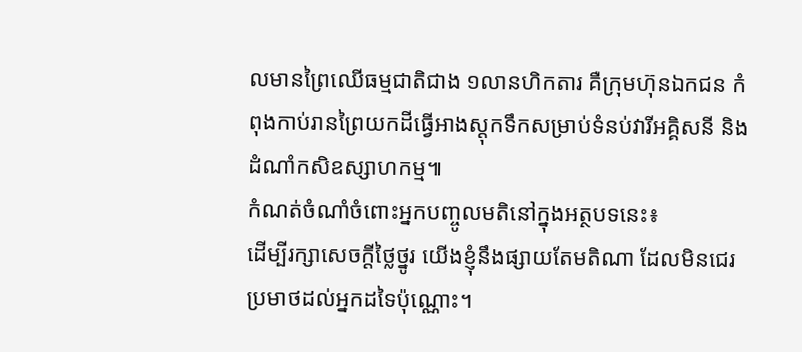លមានព្រៃឈើធម្មជាតិជាង ១លានហិកតារ គឺក្រុមហ៊ុនឯកជន កំពុងកាប់រានព្រៃយកដីធ្វើអាងស្តុកទឹកសម្រាប់ទំនប់វារីអគ្គិសនី និងដំណាំកសិឧស្សាហកម្ម៕
កំណត់ចំណាំចំពោះអ្នកបញ្ចូលមតិនៅក្នុងអត្ថបទនេះ៖
ដើម្បីរក្សាសេចក្ដីថ្លៃថ្នូរ យើងខ្ញុំនឹងផ្សាយតែមតិណា ដែលមិនជេរប្រមាថដល់អ្នកដទៃប៉ុណ្ណោះ។